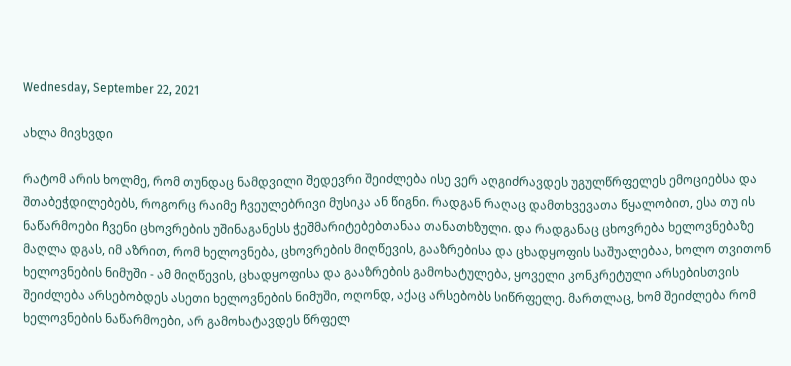Wednesday, September 22, 2021

ახლა მივხვდი

რატომ არის ხოლმე, რომ თუნდაც ნამდვილი შედევრი შეიძლება ისე ვერ აღგიძრავდეს უგულწრფელეს ემოციებსა და შთაბეჭდილებებს, როგორც რაიმე ჩვეულებრივი მუსიკა ან წიგნი. რადგან რაღაც დამთხვევათა წყალობით, ესა თუ ის ნაწარმოები ჩვენი ცხოვრების უშინაგანესს ჭეშმარიტებებთანაა თანათხზული. და რადგანაც ცხოვრება ხელოვნებაზე მაღლა დგას, იმ აზრით, რომ ხელოვნება, ცხოვრების მიღწევის, გააზრებისა და ცხადყოფის საშუალებაა, ხოლო თვითონ ხელოვნების ნიმუში - ამ მიღწევის, ცხადყოფისა და გააზრების გამოხატულება, ყოველი კონკრეტული არსებისთვის შეიძლება არსებობდეს ასეთი ხელოვნების ნიმუში, ოღონდ, აქაც არსებობს სიწრფელე. მართლაც, ხომ შეიძლება რომ ხელოვნების ნაწარმოები, არ გამოხატავდეს წრფელ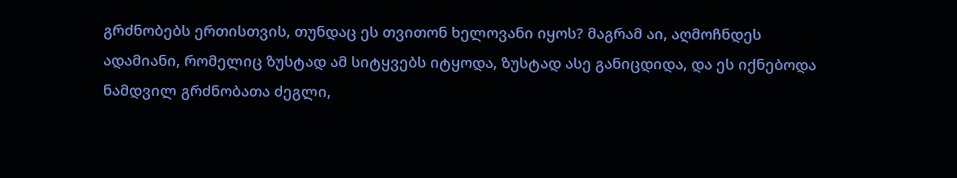გრძნობებს ერთისთვის, თუნდაც ეს თვითონ ხელოვანი იყოს? მაგრამ აი, აღმოჩნდეს ადამიანი, რომელიც ზუსტად ამ სიტყვებს იტყოდა, ზუსტად ასე განიცდიდა, და ეს იქნებოდა ნამდვილ გრძნობათა ძეგლი,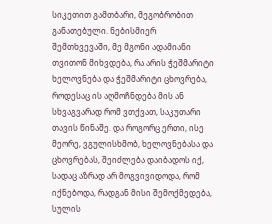სიკეთით გამთბარი, მეგობრობით განათებული. ნებისმიერ შემთხვევაში, მე მგონი ადამიანი თვითონ მიხვდება, რა არის ჭეშმარიტი ხელოვნება და ჭეშმარიტი ცხოვრება, როდესაც ის აღმოჩნდება მის ან სხვაგვარად რომ ვთქვათ, საკუთარი თავის წინაშე. და როგორც ერთი, ისე მეორე, ვგულისხმობ, ხელოვნებასა და ცხოვრებას, შეიძლება დაიბადოს იქ, სადაც აზრად არ მოგვივიდოდა, რომ იქნებოდა, რადგან მისი შემოქმედება, სულის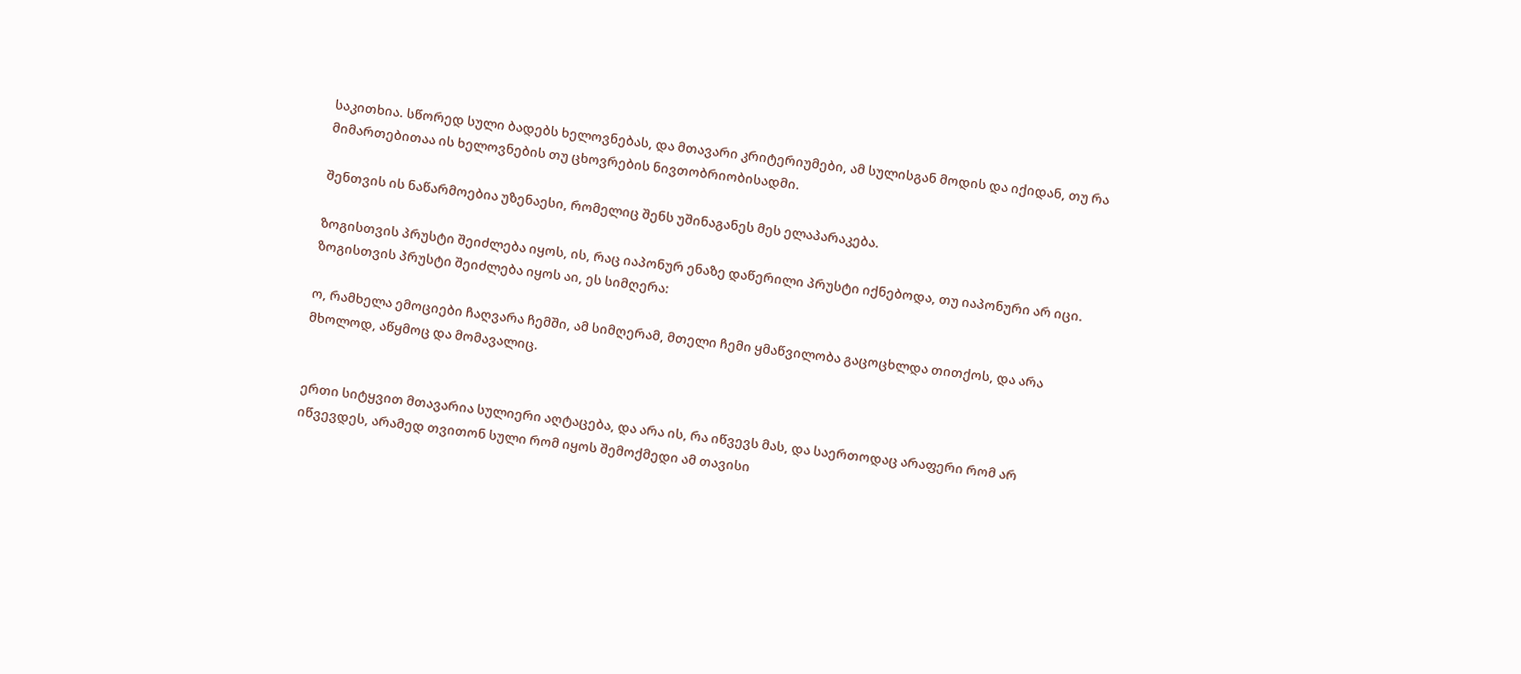საკითხია. სწორედ სული ბადებს ხელოვნებას, და მთავარი კრიტერიუმები, ამ სულისგან მოდის და იქიდან, თუ რა მიმართებითაა ის ხელოვნების თუ ცხოვრების ნივთობრიობისადმი.

შენთვის ის ნაწარმოებია უზენაესი, რომელიც შენს უშინაგანეს მეს ელაპარაკება.

ზოგისთვის პრუსტი შეიძლება იყოს, ის, რაც იაპონურ ენაზე დაწერილი პრუსტი იქნებოდა, თუ იაპონური არ იცი. ზოგისთვის პრუსტი შეიძლება იყოს აი, ეს სიმღერა:

ო, რამხელა ემოციები ჩაღვარა ჩემში, ამ სიმღერამ, მთელი ჩემი ყმაწვილობა გაცოცხლდა თითქოს, და არა მხოლოდ, აწყმოც და მომავალიც.


ერთი სიტყვით მთავარია სულიერი აღტაცება, და არა ის, რა იწვევს მას, და საერთოდაც არაფერი რომ არ იწვევდეს, არამედ თვითონ სული რომ იყოს შემოქმედი ამ თავისი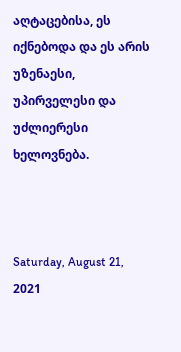აღტაცებისა, ეს იქნებოდა და ეს არის უზენაესი, უპირველესი და უძლიერესი ხელოვნება.



Saturday, August 21, 2021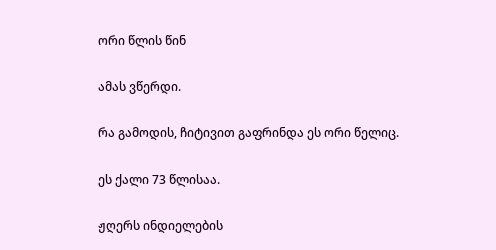ორი წლის წინ

ამას ვწერდი.

რა გამოდის, ჩიტივით გაფრინდა ეს ორი წელიც.

ეს ქალი 73 წლისაა.

ჟღერს ინდიელების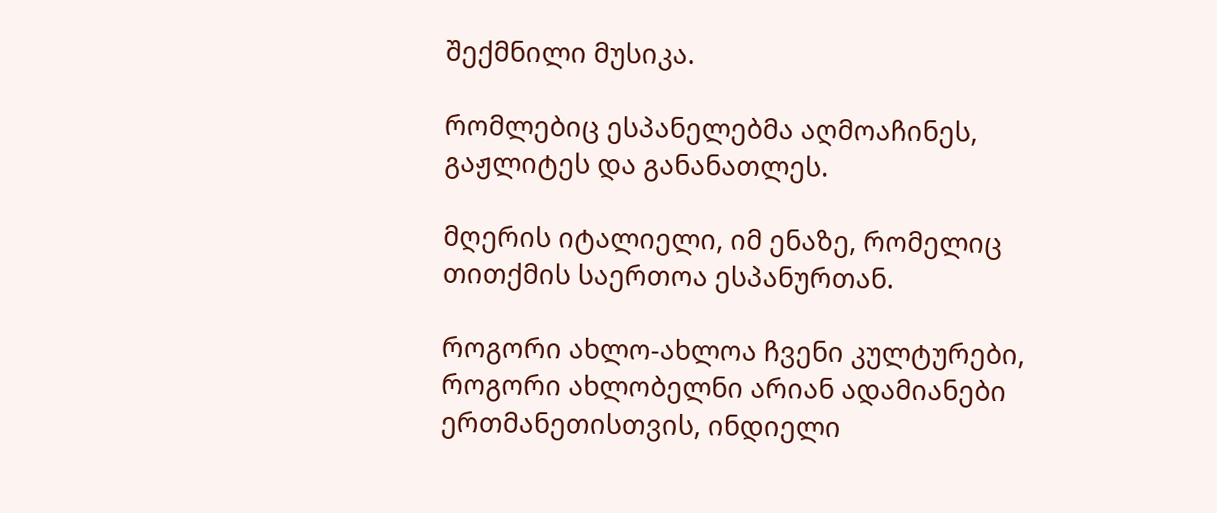შექმნილი მუსიკა.

რომლებიც ესპანელებმა აღმოაჩინეს, გაჟლიტეს და განანათლეს.

მღერის იტალიელი, იმ ენაზე, რომელიც თითქმის საერთოა ესპანურთან.

როგორი ახლო-ახლოა ჩვენი კულტურები, როგორი ახლობელნი არიან ადამიანები ერთმანეთისთვის, ინდიელი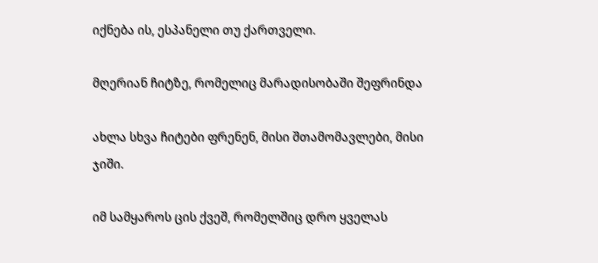იქნება ის, ესპანელი თუ ქართველი.

მღერიან ჩიტზე, რომელიც მარადისობაში შეფრინდა

ახლა სხვა ჩიტები ფრენენ, მისი შთამომავლები, მისი ჯიში.

იმ სამყაროს ცის ქვეშ, რომელშიც დრო ყველას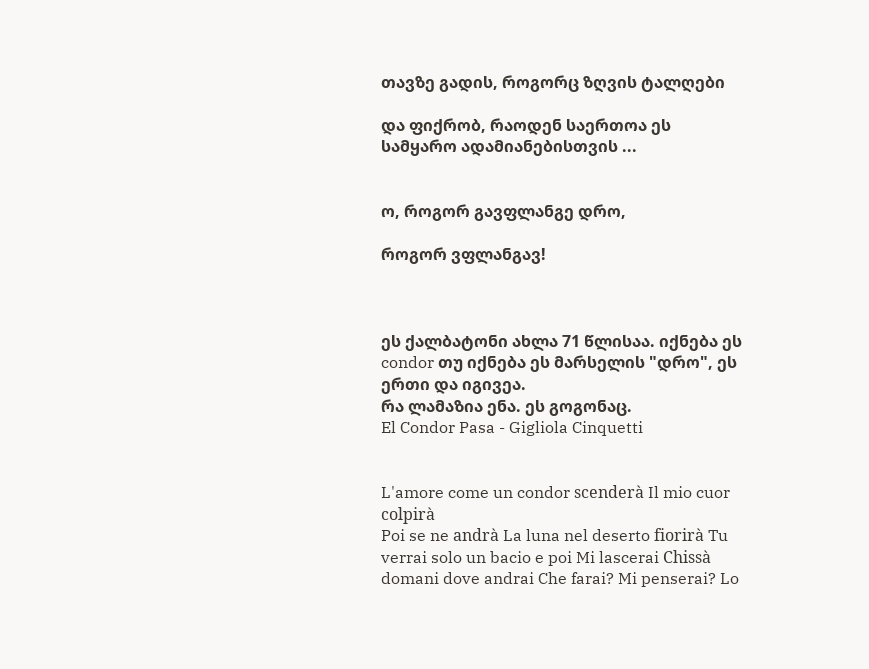თავზე გადის, როგორც ზღვის ტალღები

და ფიქრობ, რაოდენ საერთოა ეს სამყარო ადამიანებისთვის ...


ო, როგორ გავფლანგე დრო,

როგორ ვფლანგავ!



ეს ქალბატონი ახლა 71 წლისაა. იქნება ეს condor თუ იქნება ეს მარსელის "დრო", ეს ერთი და იგივეა.
რა ლამაზია ენა. ეს გოგონაც.
El Condor Pasa - Gigliola Cinquetti


L'amore come un condor scenderà Il mio cuor colpirà
Poi se ne andrà La luna nel deserto fiorirà Tu verrai solo un bacio e poi Mi lascerai Chissà domani dove andrai Che farai? Mi penserai? Lo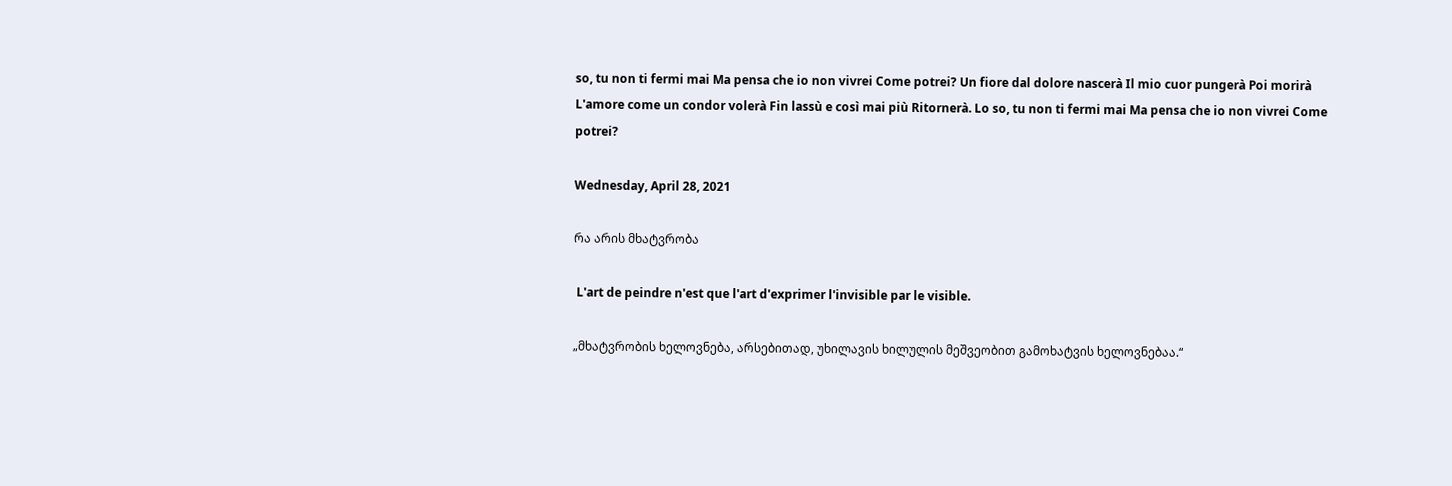so, tu non ti fermi mai Ma pensa che io non vivrei Come potrei? Un fiore dal dolore nascerà Il mio cuor pungerà Poi morirà L'amore come un condor volerà Fin lassù e così mai più Ritornerà. Lo so, tu non ti fermi mai Ma pensa che io non vivrei Come potrei?

Wednesday, April 28, 2021

რა არის მხატვრობა

 L'art de peindre n'est que l'art d'exprimer l'invisible par le visible.

„მხატვრობის ხელოვნება, არსებითად, უხილავის ხილულის მეშვეობით გამოხატვის ხელოვნებაა.“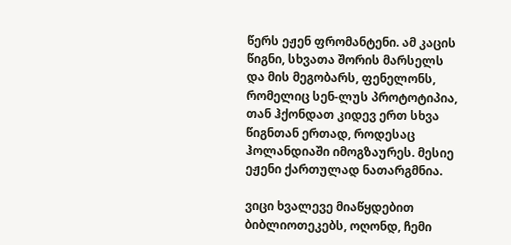წერს ეჟენ ფრომანტენი. ამ კაცის წიგნი, სხვათა შორის მარსელს და მის მეგობარს, ფენელონს, რომელიც სენ-ლუს პროტოტიპია, თან ჰქონდათ კიდევ ერთ სხვა წიგნთან ერთად, როდესაც ჰოლანდიაში იმოგზაურეს. მესიე ეჟენი ქართულად ნათარგმნია.

ვიცი ხვალევე მიაწყდებით ბიბლიოთეკებს, ოღონდ, ჩემი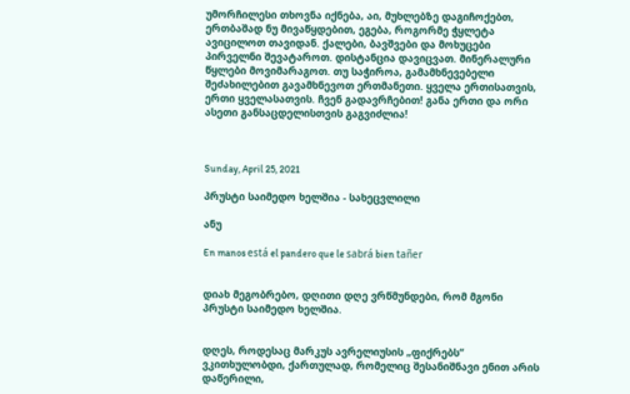უმორჩილესი თხოვნა იქნება, აი, მუხლებზე დაგიჩოქებთ, ერთბაშად ნუ მივაწყდებით, ეგება, როგორმე ჭყლეტა ავიცილოთ თავიდან. ქალები, ბავშვები და მოხუცები პირველნი შევატაროთ. დისტანცია დავიცვათ. მინერალური წყლები მოვიმარაგოთ. თუ საჭიროა, გამამხნევებელი შეძახილებით გავამხნევოთ ერთმანეთი. ყველა ერთისათვის, ერთი ყველასათვის. ჩვენ გადავრჩებით! განა ერთი და ორი ასეთი განსაცდელისთვის გაგვიძლია!



Sunday, April 25, 2021

პრუსტი საიმედო ხელშია - სახეცვლილი

ანუ

En manos está el pandero que le sabrá bien tañer


დიახ მეგობრებო, დღითი დღე ვრწმუნდები, რომ მგონი პრუსტი საიმედო ხელშია.


დღეს, როდესაც მარკუს ავრელიუსის „ფიქრებს“ ვკითხულობდი, ქართულად, რომელიც შესანიშნავი ენით არის დაწერილი,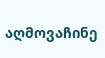აღმოვაჩინე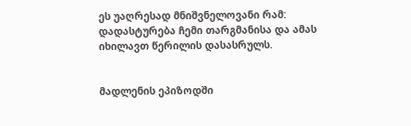ეს უაღრესად მნიშვნელოვანი რამ: დადასტურება ჩემი თარგმანისა და ამას იხილავთ წერილის დასასრულს.


მადლენის ეპიზოდში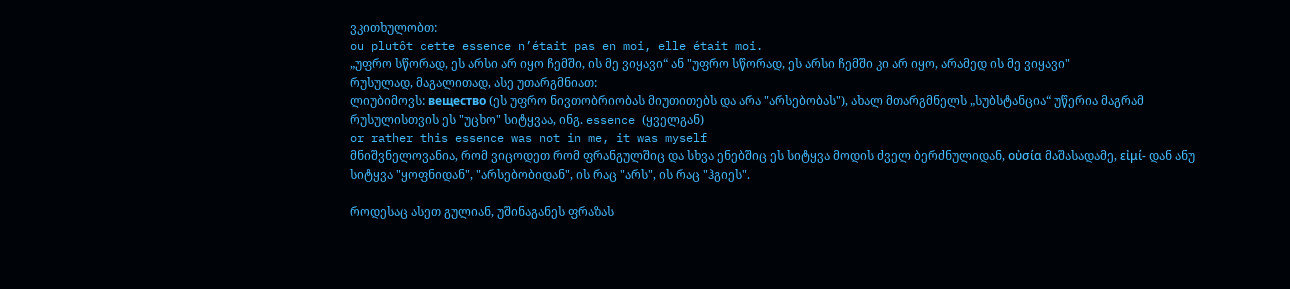ვკითხულობთ:
ou plutôt cette essence n’était pas en moi, elle était moi.
„უფრო სწორად, ეს არსი არ იყო ჩემში, ის მე ვიყავი“ ან "უფრო სწორად, ეს არსი ჩემში კი არ იყო, არამედ ის მე ვიყავი"
რუსულად, მაგალითად, ასე უთარგმნიათ:
ლიუბიმოვს: вещество (ეს უფრო ნივთობრიობას მიუთითებს და არა "არსებობას"), ახალ მთარგმნელს „სუბსტანცია“ უწერია მაგრამ რუსულისთვის ეს "უცხო" სიტყვაა, ინგ. essence (ყველგან)
or rather this essence was not in me, it was myself
მნიშვნელოვანია, რომ ვიცოდეთ რომ ფრანგულშიც და სხვა ენებშიც ეს სიტყვა მოდის ძველ ბერძნულიდან, οὐσία მაშასადამე, εἰμί- დან ანუ სიტყვა "ყოფნიდან", "არსებობიდან", ის რაც "არს", ის რაც "ჰგიეს".

როდესაც ასეთ გულიან, უშინაგანეს ფრაზას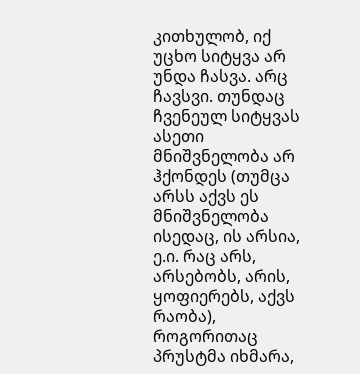კითხულობ, იქ უცხო სიტყვა არ უნდა ჩასვა. არც ჩავსვი. თუნდაც ჩვენეულ სიტყვას ასეთი მნიშვნელობა არ ჰქონდეს (თუმცა არსს აქვს ეს მნიშვნელობა ისედაც, ის არსია, ე.ი. რაც არს, არსებობს, არის, ყოფიერებს, აქვს რაობა), როგორითაც პრუსტმა იხმარა,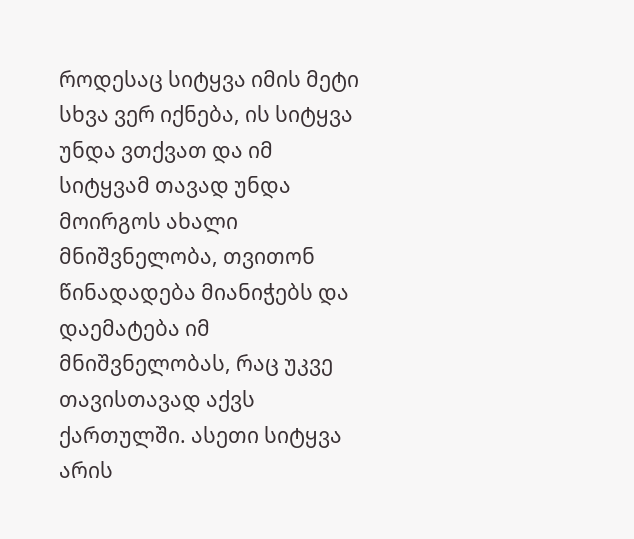როდესაც სიტყვა იმის მეტი სხვა ვერ იქნება, ის სიტყვა უნდა ვთქვათ და იმ სიტყვამ თავად უნდა მოირგოს ახალი მნიშვნელობა, თვითონ წინადადება მიანიჭებს და დაემატება იმ მნიშვნელობას, რაც უკვე თავისთავად აქვს ქართულში. ასეთი სიტყვა არის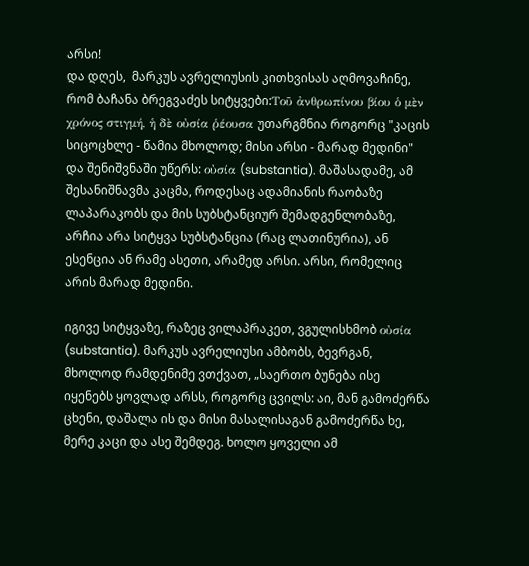არსი!
და დღეს,  მარკუს ავრელიუსის კითხვისას აღმოვაჩინე, რომ ბაჩანა ბრეგვაძეს სიტყვები:Τοῦ ἀνθρωπίνου βίου ὁ μὲν χρόνος στιγμή, ἡ δὲ οὐσία ῥέουσα უთარგმნია როგორც "კაცის სიცოცხლე - წამია მხოლოდ; მისი არსი - მარად მედინი" და შენიშვნაში უწერს: οὐσία (substantia). მაშასადამე, ამ შესანიშნავმა კაცმა, როდესაც ადამიანის რაობაზე ლაპარაკობს და მის სუბსტანციურ შემადგენლობაზე, არჩია არა სიტყვა სუბსტანცია (რაც ლათინურია), ან ესენცია ან რამე ასეთი, არამედ არსი. არსი, რომელიც არის მარად მედინი.

იგივე სიტყვაზე, რაზეც ვილაპრაკეთ, ვგულისხმობ οὐσία (substantia). მარკუს ავრელიუსი ამბობს, ბევრგან, მხოლოდ რამდენიმე ვთქვათ, „საერთო ბუნება ისე იყენებს ყოვლად არსს, როგორც ცვილს: აი, მან გამოძერწა ცხენი, დაშალა ის და მისი მასალისაგან გამოძერწა ხე, მერე კაცი და ასე შემდეგ. ხოლო ყოველი ამ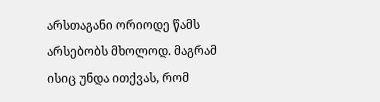არსთაგანი ორიოდე წამს არსებობს მხოლოდ. მაგრამ ისიც უნდა ითქვას, რომ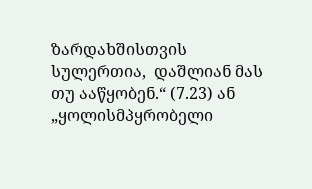ზარდახშისთვის სულერთია,  დაშლიან მას თუ ააწყობენ.“ (7.23) ან „ყოლისმპყრობელი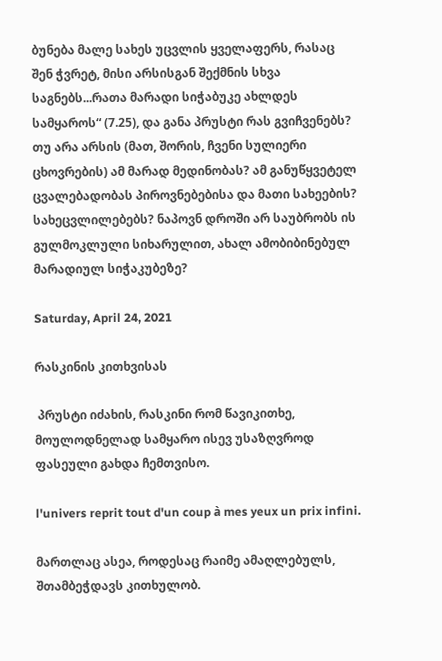ბუნება მალე სახეს უცვლის ყველაფერს, რასაც შენ ჭვრეტ, მისი არსისგან შექმნის სხვა საგნებს...რათა მარადი სიჭაბუკე ახლდეს სამყაროს“ (7.25), და განა პრუსტი რას გვიჩვენებს? თუ არა არსის (მათ, შორის, ჩვენი სულიერი ცხოვრების) ამ მარად მედინობას? ამ განუწყვეტელ ცვალებადობას პიროვნებებისა და მათი სახეების? სახეცვლილებებს? ნაპოვნ დროში არ საუბრობს ის გულმოკლული სიხარულით, ახალ ამობიბინებულ მარადიულ სიჭაკუბეზე?

Saturday, April 24, 2021

რასკინის კითხვისას

 პრუსტი იძახის, რასკინი რომ წავიკითხე, მოულოდნელად სამყარო ისევ უსაზღვროდ ფასეული გახდა ჩემთვისო.

l'univers reprit tout d'un coup à mes yeux un prix infini.

მართლაც ასეა, როდესაც რაიმე ამაღლებულს, შთამბეჭდავს კითხულობ.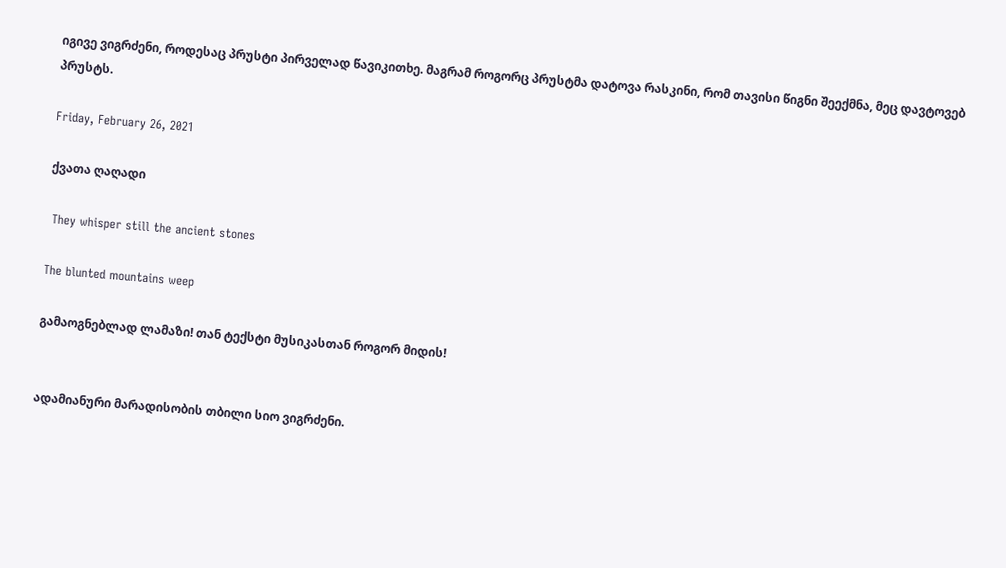იგივე ვიგრძენი, როდესაც პრუსტი პირველად წავიკითხე. მაგრამ როგორც პრუსტმა დატოვა რასკინი, რომ თავისი წიგნი შეექმნა, მეც დავტოვებ პრუსტს.

Friday, February 26, 2021

ქვათა ღაღადი

 They whisper still the ancient stones

The blunted mountains weep

გამაოგნებლად ლამაზი! თან ტექსტი მუსიკასთან როგორ მიდის!


ადამიანური მარადისობის თბილი სიო ვიგრძენი.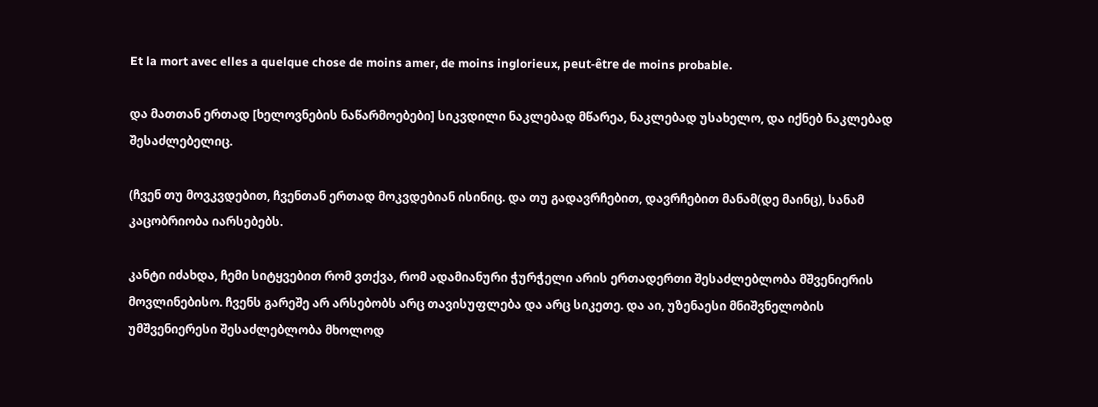Et la mort avec elles a quelque chose de moins amer, de moins inglorieux, peut-être de moins probable.

და მათთან ერთად [ხელოვნების ნაწარმოებები] სიკვდილი ნაკლებად მწარეა, ნაკლებად უსახელო, და იქნებ ნაკლებად შესაძლებელიც.

(ჩვენ თუ მოვკვდებით, ჩვენთან ერთად მოკვდებიან ისინიც. და თუ გადავრჩებით, დავრჩებით მანამ(დე მაინც), სანამ კაცობრიობა იარსებებს.

კანტი იძახდა, ჩემი სიტყვებით რომ ვთქვა, რომ ადამიანური ჭურჭელი არის ერთადერთი შესაძლებლობა მშვენიერის მოვლინებისო. ჩვენს გარეშე არ არსებობს არც თავისუფლება და არც სიკეთე. და აი, უზენაესი მნიშვნელობის უმშვენიერესი შესაძლებლობა მხოლოდ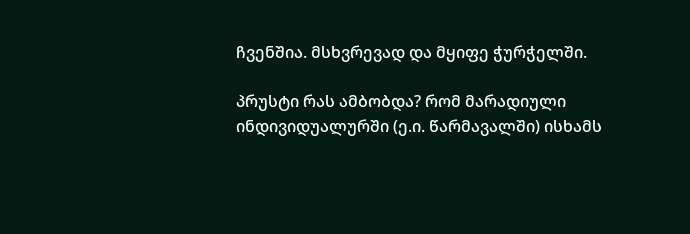ჩვენშია. მსხვრევად და მყიფე ჭურჭელში.

პრუსტი რას ამბობდა? რომ მარადიული ინდივიდუალურში (ე.ი. წარმავალში) ისხამს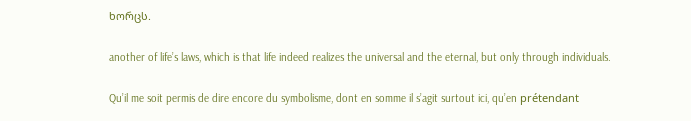ხორცს.

another of life’s laws, which is that life indeed realizes the universal and the eternal, but only through individuals.

Qu’il me soit permis de dire encore du symbolisme, dont en somme il s’agit surtout ici, qu’en prétendant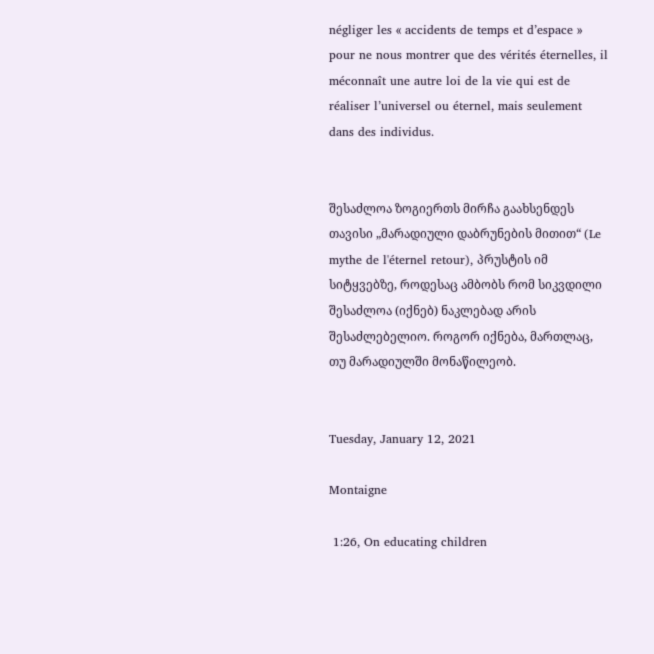négliger les « accidents de temps et d’espace » pour ne nous montrer que des vérités éternelles, il méconnaît une autre loi de la vie qui est de réaliser l’universel ou éternel, mais seulement dans des individus.


შესაძლოა ზოგიერთს მირჩა გაახსენდეს თავისი „მარადიული დაბრუნების მითით“ (Le mythe de l'éternel retour), პრუსტის იმ სიტყვებზე, როდესაც ამბობს რომ სიკვდილი შესაძლოა (იქნებ) ნაკლებად არის შესაძლებელიო. როგორ იქნება, მართლაც, თუ მარადიულში მონაწილეობ.


Tuesday, January 12, 2021

Montaigne

 1:26, On educating children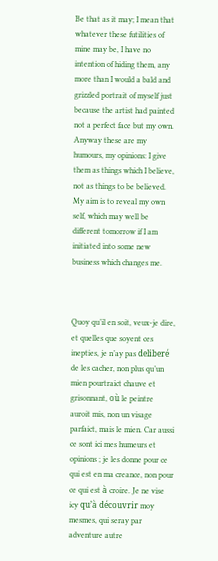Be that as it may; I mean that whatever these futilities of mine may be, I have no intention of hiding them, any more than I would a bald and grizzled portrait of myself just because the artist had painted not a perfect face but my own. Anyway these are my humours, my opinions: I give them as things which I believe, not as things to be believed. My aim is to reveal my own self, which may well be different tomorrow if I am initiated into some new business which changes me.



Quoy qu’il en soit, veux-je dire, et quelles que soyent ces inepties, je n’ay pas deliberé de les cacher, non plus qu’un mien pourtraict chauve et grisonnant, où le peintre auroit mis, non un visage parfaict, mais le mien. Car aussi ce sont ici mes humeurs et opinions ; je les donne pour ce qui est en ma creance, non pour ce qui est à croire. Je ne vise icy qu’à découvrir moy mesmes, qui seray par adventure autre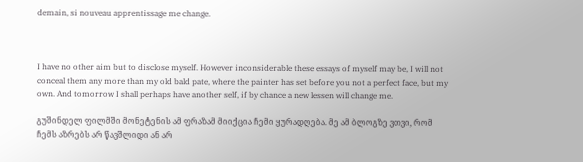demain, si nouveau apprentissage me change.



I have no other aim but to disclose myself. However inconsiderable these essays of myself may be, I will not conceal them any more than my old bald pate, where the painter has set before you not a perfect face, but my own. And tomorrow I shall perhaps have another self, if by chance a new lessen will change me.

გუშინდელ ფილმში მონეტენის ამ ფრაზამ მიიქცია ჩემი ყურადღება. მე ამ ბლოგზე ვთვი, რომ ჩემს აზრებს არ წავშლიდი ან არ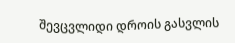შევცვლიდი დროის გასვლის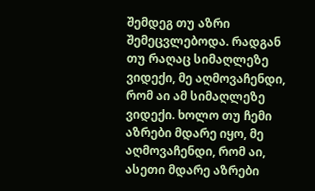შემდეგ თუ აზრი შემეცვლებოდა. რადგან თუ რაღაც სიმაღლეზე ვიდექი, მე აღმოვაჩენდი, რომ აი ამ სიმაღლეზე ვიდექი. ხოლო თუ ჩემი აზრები მდარე იყო, მე აღმოვაჩენდი, რომ აი, ასეთი მდარე აზრები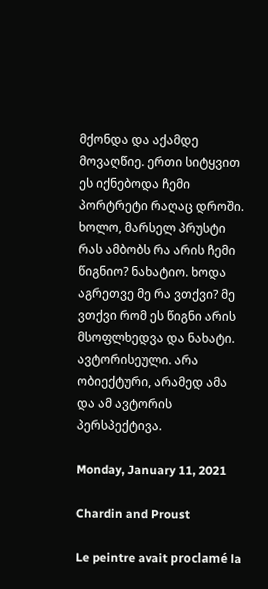მქონდა და აქამდე მოვაღწიე. ერთი სიტყვით ეს იქნებოდა ჩემი პორტრეტი რაღაც დროში. ხოლო, მარსელ პრუსტი რას ამბობს რა არის ჩემი წიგნიო? ნახატიო. ხოდა აგრეთვე მე რა ვთქვი? მე ვთქვი რომ ეს წიგნი არის მსოფლხედვა და ნახატი. ავტორისეული. არა ობიექტური, არამედ ამა და ამ ავტორის პერსპექტივა.

Monday, January 11, 2021

Chardin and Proust

Le peintre avait proclamé la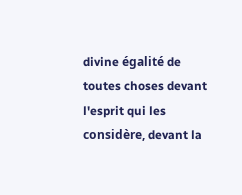divine égalité de toutes choses devant l'esprit qui les considère, devant la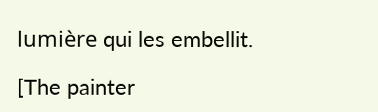lumière qui les embellit.

[The painter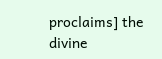proclaims] the divine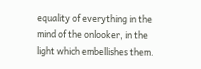equality of everything in the mind of the onlooker, in the light which embellishes them.